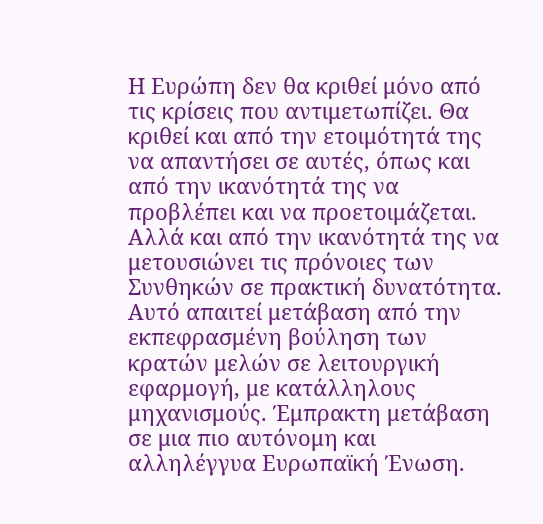Η Ευρώπη δεν θα κριθεί μόνο από τις κρίσεις που αντιμετωπίζει. Θα κριθεί και από την ετοιμότητά της να απαντήσει σε αυτές, όπως και από την ικανότητά της να προβλέπει και να προετοιμάζεται.  Αλλά και από την ικανότητά της να μετουσιώνει τις πρόνοιες των Συνθηκών σε πρακτική δυνατότητα.  Αυτό απαιτεί μετάβαση από την εκπεφρασμένη βούληση των κρατών μελών σε λειτουργική εφαρμογή, με κατάλληλους μηχανισμούς. Έμπρακτη μετάβαση σε μια πιο αυτόνομη και αλληλέγγυα Ευρωπαϊκή Ένωση.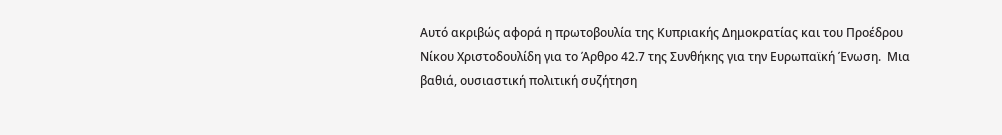Αυτό ακριβώς αφορά η πρωτοβουλία της Κυπριακής Δημοκρατίας και του Προέδρου Νίκου Χριστοδουλίδη για το Άρθρο 42.7 της Συνθήκης για την Ευρωπαϊκή Ένωση.  Μια βαθιά, ουσιαστική πολιτική συζήτηση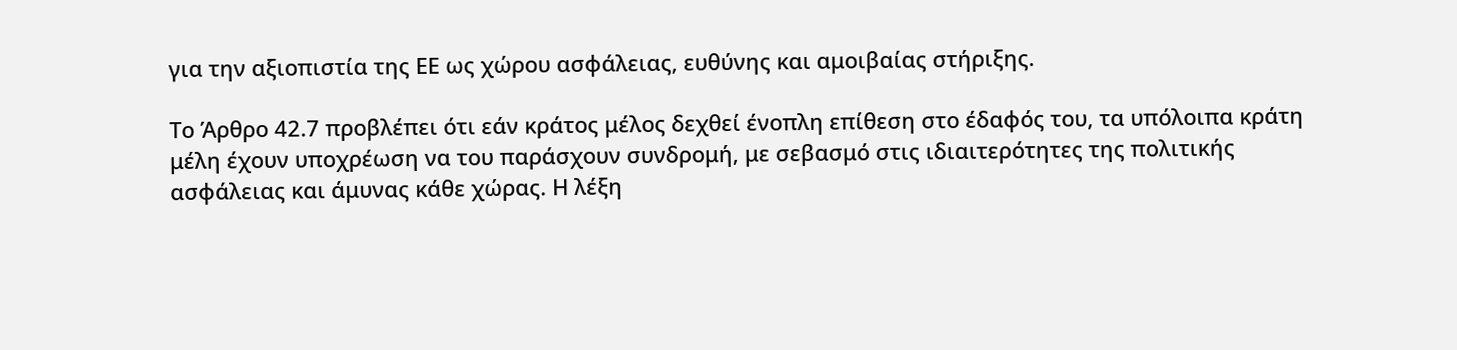για την αξιοπιστία της ΕΕ ως χώρου ασφάλειας, ευθύνης και αμοιβαίας στήριξης.

Το Άρθρο 42.7 προβλέπει ότι εάν κράτος μέλος δεχθεί ένοπλη επίθεση στο έδαφός του, τα υπόλοιπα κράτη μέλη έχουν υποχρέωση να του παράσχουν συνδρομή, με σεβασμό στις ιδιαιτερότητες της πολιτικής ασφάλειας και άμυνας κάθε χώρας. Η λέξη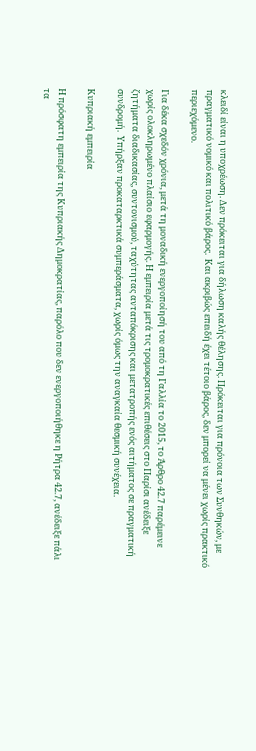κλειδί είναι η υποχρέωση. Δεν πρόκειται για δήλωση καλής θέλησης. Πρόκειται για πρόνοια των Συνθηκών, με πραγματικό νομικό και πολιτικό βάρος.  Και ακριβώς επειδή έχει τέτοιο βάρος, δεν μπορεί να μένει χωρίς πρακτικό περιεχόμενο.

Για δέκα σχεδόν χρόνια, μετά τη μοναδική ενεργοποίησή του από τη Γαλλία το 2015, το Άρθρο 42.7 παρέμεινε χωρίς ολοκληρωμένο πλαίσιο εφαρμογής. Η εμπειρία μετά τις τρομοκρατικές επιθέσεις στο Παρίσι ανέδειξε ζητήματα διαδικασίας, συντονισμού, ταχύτητας ανταπόκρισης και μετατροπής ενός αιτήματος σε πραγματική συνδρομή.  Υπήρξαν προκαταρκτικά συμπεράσματα, χωρίς όμως την αναγκαία θεσμική συνέχεια.

Κυπριακή εμπειρία

Η πρόσφατη εμπειρία της Κυπριακής Δημοκρατίας, παρόλο που δεν ενεργοποιήθηκε η Ρήτρα 42.7, ανέδειξε πάλι τα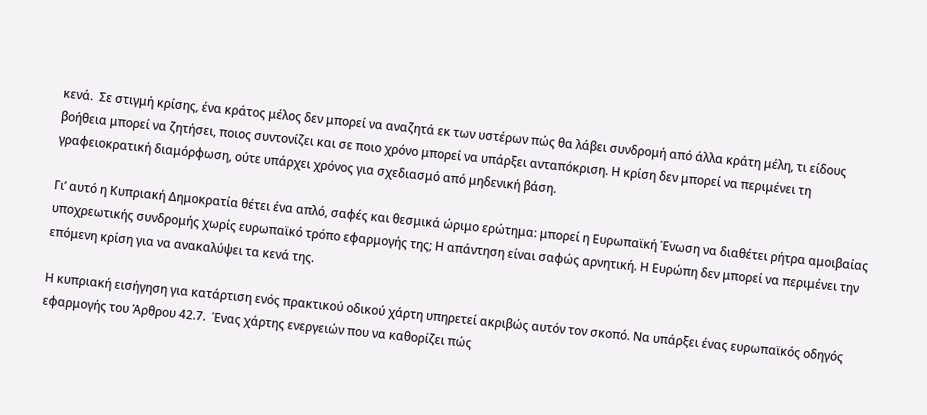κενά.  Σε στιγμή κρίσης, ένα κράτος μέλος δεν μπορεί να αναζητά εκ των υστέρων πώς θα λάβει συνδρομή από άλλα κράτη μέλη, τι είδους βοήθεια μπορεί να ζητήσει, ποιος συντονίζει και σε ποιο χρόνο μπορεί να υπάρξει ανταπόκριση. Η κρίση δεν μπορεί να περιμένει τη γραφειοκρατική διαμόρφωση, ούτε υπάρχει χρόνος για σχεδιασμό από μηδενική βάση.

Γι’ αυτό η Κυπριακή Δημοκρατία θέτει ένα απλό, σαφές και θεσμικά ώριμο ερώτημα: μπορεί η Ευρωπαϊκή Ένωση να διαθέτει ρήτρα αμοιβαίας υποχρεωτικής συνδρομής χωρίς ευρωπαϊκό τρόπο εφαρμογής της; Η απάντηση είναι σαφώς αρνητική. Η Ευρώπη δεν μπορεί να περιμένει την επόμενη κρίση για να ανακαλύψει τα κενά της.

Η κυπριακή εισήγηση για κατάρτιση ενός πρακτικού οδικού χάρτη υπηρετεί ακριβώς αυτόν τον σκοπό. Να υπάρξει ένας ευρωπαϊκός οδηγός εφαρμογής του Άρθρου 42.7.  Ένας χάρτης ενεργειών που να καθορίζει πώς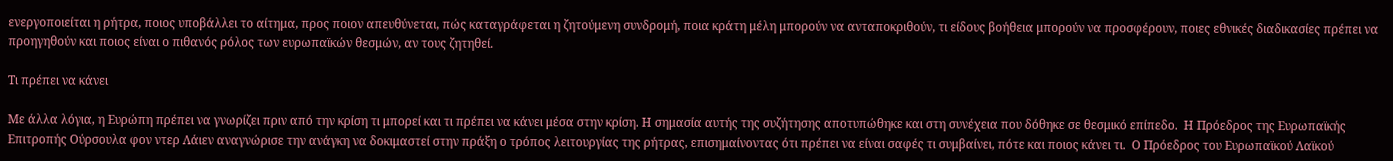ενεργοποιείται η ρήτρα, ποιος υποβάλλει το αίτημα, προς ποιον απευθύνεται, πώς καταγράφεται η ζητούμενη συνδρομή, ποια κράτη μέλη μπορούν να ανταποκριθούν, τι είδους βοήθεια μπορούν να προσφέρουν, ποιες εθνικές διαδικασίες πρέπει να προηγηθούν και ποιος είναι ο πιθανός ρόλος των ευρωπαϊκών θεσμών, αν τους ζητηθεί.

Τι πρέπει να κάνει

Με άλλα λόγια, η Ευρώπη πρέπει να γνωρίζει πριν από την κρίση τι μπορεί και τι πρέπει να κάνει μέσα στην κρίση. Η σημασία αυτής της συζήτησης αποτυπώθηκε και στη συνέχεια που δόθηκε σε θεσμικό επίπεδο.  Η Πρόεδρος της Ευρωπαϊκής Επιτροπής Ούρσουλα φον ντερ Λάιεν αναγνώρισε την ανάγκη να δοκιμαστεί στην πράξη ο τρόπος λειτουργίας της ρήτρας, επισημαίνοντας ότι πρέπει να είναι σαφές τι συμβαίνει, πότε και ποιος κάνει τι.  Ο Πρόεδρος του Ευρωπαϊκού Λαϊκού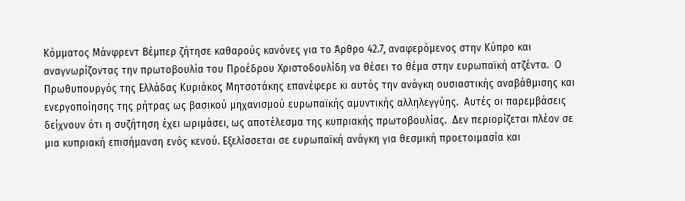Κόμματος Μάνφρεντ Βέμπερ ζήτησε καθαρούς κανόνες για το Άρθρο 42.7, αναφερόμενος στην Κύπρο και αναγνωρίζοντας την πρωτοβουλία του Προέδρου Χριστοδουλίδη να θέσει το θέμα στην ευρωπαϊκή ατζέντα.  Ο Πρωθυπουργός της Ελλάδας Κυριάκος Μητσοτάκης επανέφερε κι αυτός την ανάγκη ουσιαστικής αναβάθμισης και ενεργοποίησης της ρήτρας ως βασικού μηχανισμού ευρωπαϊκής αμυντικής αλληλεγγύης.  Αυτές οι παρεμβάσεις δείχνουν ότι η συζήτηση έχει ωριμάσει, ως αποτέλεσμα της κυπριακής πρωτοβουλίας.  Δεν περιορίζεται πλέον σε μια κυπριακή επισήμανση ενός κενού. Εξελίσσεται σε ευρωπαϊκή ανάγκη για θεσμική προετοιμασία και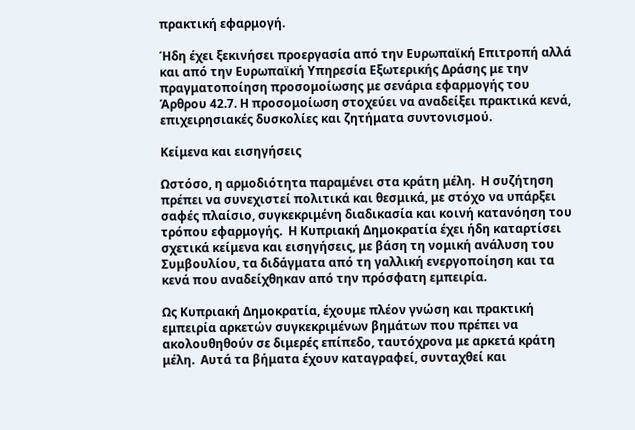πρακτική εφαρμογή.

Ήδη έχει ξεκινήσει προεργασία από την Ευρωπαϊκή Επιτροπή αλλά και από την Ευρωπαϊκή Υπηρεσία Εξωτερικής Δράσης με την πραγματοποίηση προσομοίωσης με σενάρια εφαρμογής του Άρθρου 42.7. Η προσομοίωση στοχεύει να αναδείξει πρακτικά κενά, επιχειρησιακές δυσκολίες και ζητήματα συντονισμού.

Κείμενα και εισηγήσεις

Ωστόσο, η αρμοδιότητα παραμένει στα κράτη μέλη.  Η συζήτηση πρέπει να συνεχιστεί πολιτικά και θεσμικά, με στόχο να υπάρξει σαφές πλαίσιο, συγκεκριμένη διαδικασία και κοινή κατανόηση του τρόπου εφαρμογής.  Η Κυπριακή Δημοκρατία έχει ήδη καταρτίσει σχετικά κείμενα και εισηγήσεις, με βάση τη νομική ανάλυση του Συμβουλίου, τα διδάγματα από τη γαλλική ενεργοποίηση και τα κενά που αναδείχθηκαν από την πρόσφατη εμπειρία.

Ως Κυπριακή Δημοκρατία, έχουμε πλέον γνώση και πρακτική εμπειρία αρκετών συγκεκριμένων βημάτων που πρέπει να ακολουθηθούν σε διμερές επίπεδο, ταυτόχρονα με αρκετά κράτη μέλη.  Αυτά τα βήματα έχουν καταγραφεί, συνταχθεί και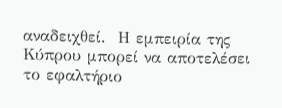αναδειχθεί.  Η εμπειρία της Κύπρου μπορεί να αποτελέσει το εφαλτήριο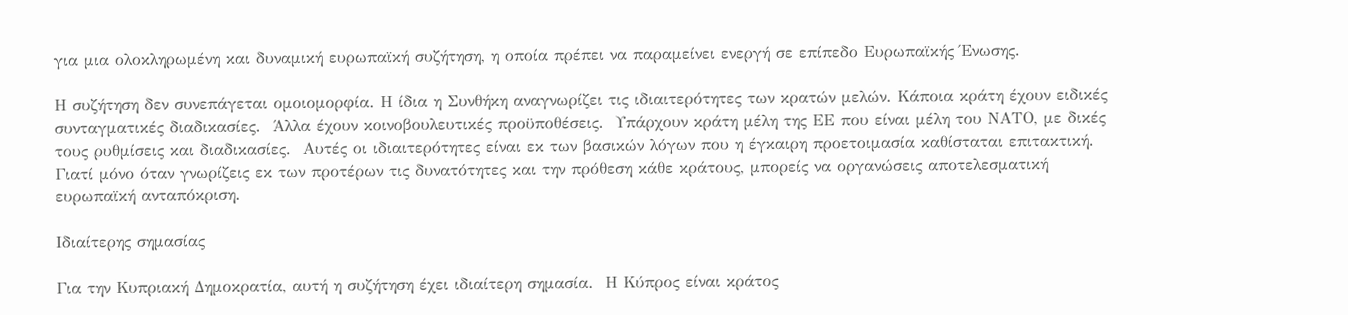για μια ολοκληρωμένη και δυναμική ευρωπαϊκή συζήτηση, η οποία πρέπει να παραμείνει ενεργή σε επίπεδο Ευρωπαϊκής Ένωσης.

Η συζήτηση δεν συνεπάγεται ομοιομορφία. Η ίδια η Συνθήκη αναγνωρίζει τις ιδιαιτερότητες των κρατών μελών. Κάποια κράτη έχουν ειδικές συνταγματικές διαδικασίες.  Άλλα έχουν κοινοβουλευτικές προϋποθέσεις.  Υπάρχουν κράτη μέλη της ΕΕ που είναι μέλη του ΝΑΤΟ, με δικές τους ρυθμίσεις και διαδικασίες.  Αυτές οι ιδιαιτερότητες είναι εκ των βασικών λόγων που η έγκαιρη προετοιμασία καθίσταται επιτακτική.  Γιατί μόνο όταν γνωρίζεις εκ των προτέρων τις δυνατότητες και την πρόθεση κάθε κράτους, μπορείς να οργανώσεις αποτελεσματική ευρωπαϊκή ανταπόκριση.

Ιδιαίτερης σημασίας

Για την Κυπριακή Δημοκρατία, αυτή η συζήτηση έχει ιδιαίτερη σημασία.  Η Κύπρος είναι κράτος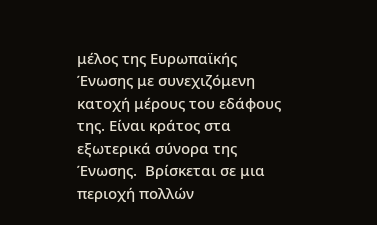μέλος της Ευρωπαϊκής Ένωσης με συνεχιζόμενη κατοχή μέρους του εδάφους της. Είναι κράτος στα εξωτερικά σύνορα της Ένωσης.  Βρίσκεται σε μια περιοχή πολλών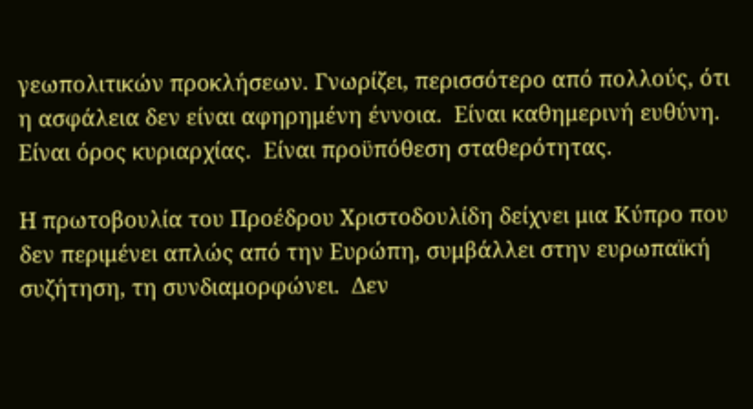γεωπολιτικών προκλήσεων. Γνωρίζει, περισσότερο από πολλούς, ότι η ασφάλεια δεν είναι αφηρημένη έννοια.  Είναι καθημερινή ευθύνη.  Είναι όρος κυριαρχίας.  Είναι προϋπόθεση σταθερότητας.

Η πρωτοβουλία του Προέδρου Χριστοδουλίδη δείχνει μια Κύπρο που δεν περιμένει απλώς από την Ευρώπη, συμβάλλει στην ευρωπαϊκή συζήτηση, τη συνδιαμορφώνει.  Δεν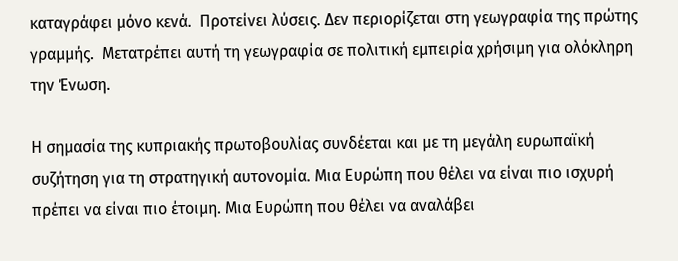καταγράφει μόνο κενά.  Προτείνει λύσεις. Δεν περιορίζεται στη γεωγραφία της πρώτης γραμμής.  Μετατρέπει αυτή τη γεωγραφία σε πολιτική εμπειρία χρήσιμη για ολόκληρη την Ένωση.

Η σημασία της κυπριακής πρωτοβουλίας συνδέεται και με τη μεγάλη ευρωπαϊκή συζήτηση για τη στρατηγική αυτονομία. Μια Ευρώπη που θέλει να είναι πιο ισχυρή πρέπει να είναι πιο έτοιμη. Μια Ευρώπη που θέλει να αναλάβει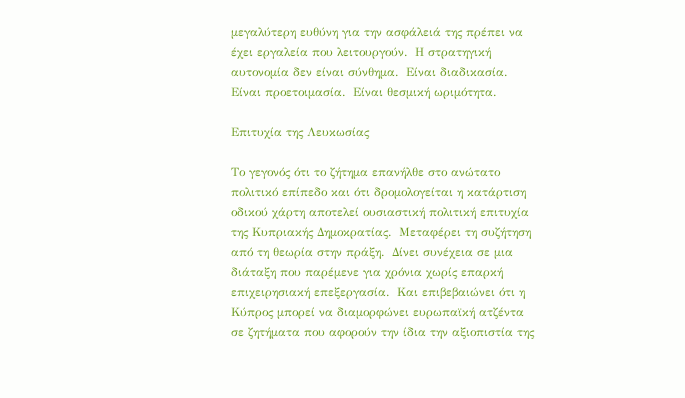μεγαλύτερη ευθύνη για την ασφάλειά της πρέπει να έχει εργαλεία που λειτουργούν.  Η στρατηγική αυτονομία δεν είναι σύνθημα.  Είναι διαδικασία.  Είναι προετοιμασία.  Είναι θεσμική ωριμότητα.

Επιτυχία της Λευκωσίας

Το γεγονός ότι το ζήτημα επανήλθε στο ανώτατο πολιτικό επίπεδο και ότι δρομολογείται η κατάρτιση οδικού χάρτη αποτελεί ουσιαστική πολιτική επιτυχία της Κυπριακής Δημοκρατίας.  Μεταφέρει τη συζήτηση από τη θεωρία στην πράξη.  Δίνει συνέχεια σε μια διάταξη που παρέμενε για χρόνια χωρίς επαρκή επιχειρησιακή επεξεργασία.  Και επιβεβαιώνει ότι η Κύπρος μπορεί να διαμορφώνει ευρωπαϊκή ατζέντα σε ζητήματα που αφορούν την ίδια την αξιοπιστία της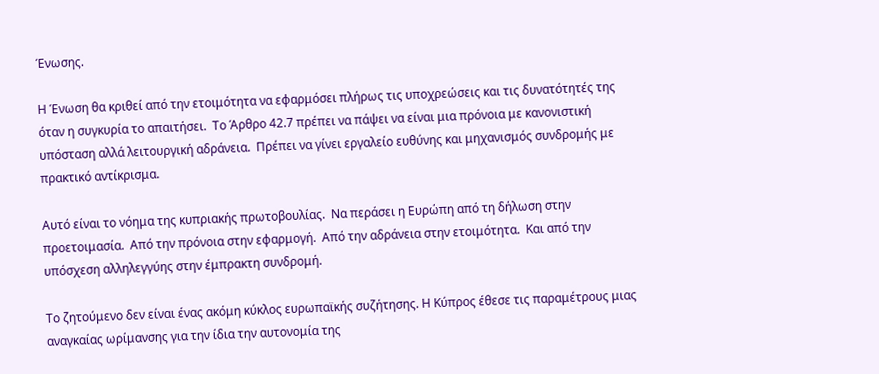Ένωσης.

Η Ένωση θα κριθεί από την ετοιμότητα να εφαρμόσει πλήρως τις υποχρεώσεις και τις δυνατότητές της όταν η συγκυρία το απαιτήσει.  Το Άρθρο 42.7 πρέπει να πάψει να είναι μια πρόνοια με κανονιστική υπόσταση αλλά λειτουργική αδράνεια.  Πρέπει να γίνει εργαλείο ευθύνης και μηχανισμός συνδρομής με πρακτικό αντίκρισμα.

Αυτό είναι το νόημα της κυπριακής πρωτοβουλίας.  Να περάσει η Ευρώπη από τη δήλωση στην προετοιμασία.  Από την πρόνοια στην εφαρμογή.  Από την αδράνεια στην ετοιμότητα.  Και από την υπόσχεση αλληλεγγύης στην έμπρακτη συνδρομή.

Το ζητούμενο δεν είναι ένας ακόμη κύκλος ευρωπαϊκής συζήτησης. Η Κύπρος έθεσε τις παραμέτρους μιας αναγκαίας ωρίμανσης για την ίδια την αυτονομία της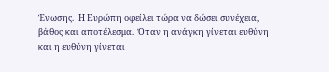Ένωσης.  Η Ευρώπη οφείλει τώρα να δώσει συνέχεια, βάθος και αποτέλεσμα.  Όταν η ανάγκη γίνεται ευθύνη και η ευθύνη γίνεται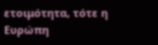ετοιμότητα, τότε η Ευρώπη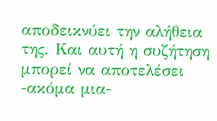αποδεικνύει την αλήθεια της. Και αυτή η συζήτηση μπορεί να αποτελέσει -ακόμα μια-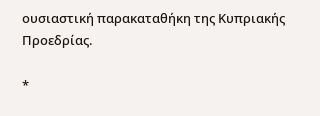ουσιαστική παρακαταθήκη της Κυπριακής Προεδρίας.

*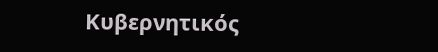Κυβερνητικός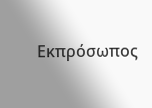Εκπρόσωπος